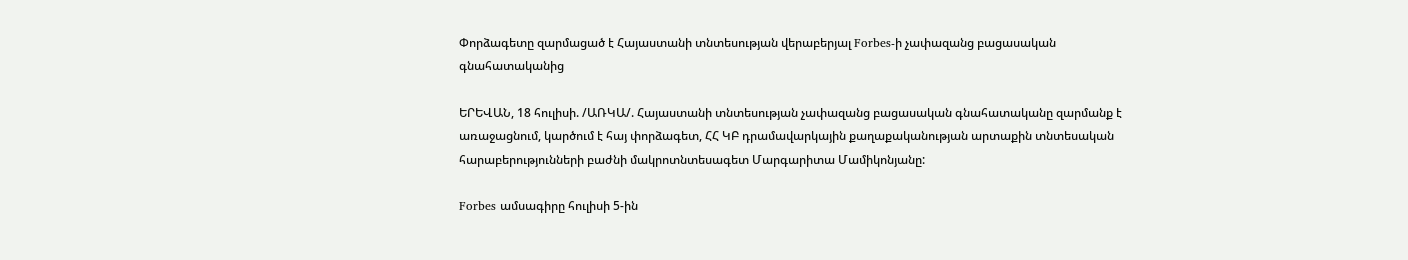Փորձագետը զարմացած է Հայաստանի տնտեսության վերաբերյալ Forbes-ի չափազանց բացասական գնահատականից

ԵՐԵՎԱՆ, 18 հուլիսի. /ԱՌԿԱ/. Հայաստանի տնտեսության չափազանց բացասական գնահատականը զարմանք է առաջացնում, կարծում է հայ փորձագետ, ՀՀ ԿԲ դրամավարկային քաղաքականության արտաքին տնտեսական հարաբերությունների բաժնի մակրոտնտեսագետ Մարգարիտա Մամիկոնյանը:

Forbes ամսագիրը հուլիսի 5-ին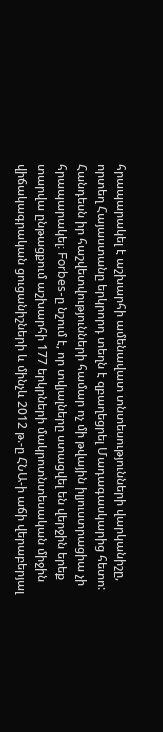հրապարակել է աշխարհի ամենավատ տնտեսությունների վարկանիշը, որտեղ Հայաստանը երկրորդ տեղն է զբաղեցրել Մադագասկարից հետո: Հանդեսն իր հաշվետվությունների համար ոչ մի թվային իլյուստրացիա չի հրապարակել։ Forbes-ը նշում է, որ տվյալները ստացվել են վերջին երեք տարվա ընթացքում աշխարհի 177 երկրների մակրոտնտեսական միջին վիճակագրական ցուցանիշների և մինչև 2012 թ.-ը ՀՆԱ-ի աճի վերաբերյալ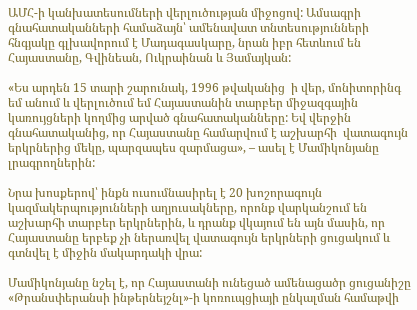ԱՄՀ-ի կանխատեսումների վերլուծության միջոցով: Ամսագրի գնահատականների համաձայն՝ ամենավատ տնտեսությունների հնգյակը գլխավորում է Մադագասկարը, նրան իբր հետևում են Հայաստանը, Գվինեան, Ուկրաինան և Յամայկան:

«Ես արդեն 15 տարի շարունակ, 1996 թվականից  ի վեր, մոնիտորինգ եմ անում և վերլուծում եմ Հայաստանին տարբեր միջազգային կառույցների կողմից արված գնահատականները: Եվ վերջին գնահատականից, որ Հայաստանը համարվում է աշխարհի  վատագույն երկրներից մեկը, պարզապես զարմացա», – ասել է Մամիկոնյանը լրագրողներին:

Նրա խոսքերով՝ ինքն ուսումնասիրել է 20 խոշորագույն կազմակերպությունների աղյուսակները, որոնք վարկանշում են աշխարհի տարբեր երկրներին, և դրանք վկայում են այն մասին, որ Հայաստանը երբեք չի ներառվել վատագույն երկրների ցուցակում և գտնվել է միջին մակարդակի վրա:

Մամիկոնյանը նշել է, որ Հայաստանի ունեցած ամենացածր ցուցանիշը «Թրանսփերանսի ինթերնեյշնլ»-ի կոռուպցիայի ընկալման համաթվի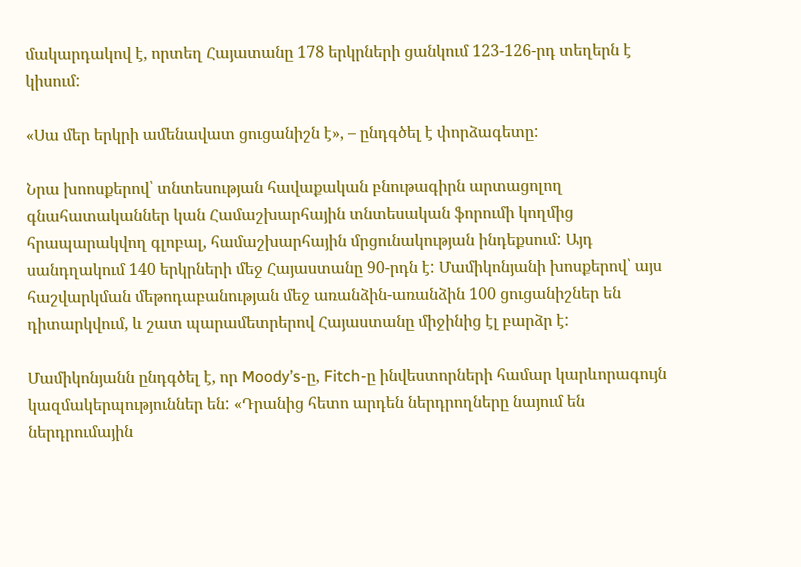մակարդակով է, որտեղ Հայատանը 178 երկրների ցանկում 123-126-րդ տեղերն է կիսում:

«Սա մեր երկրի ամենավատ ցուցանիշն է», – ընդգծել է փորձագետը:

Նրա խոոսքերով՝ տնտեսության հավաքական բնութագիրն արտացոլող գնահատականներ կան Համաշխարհային տնտեսական ֆորումի կողմից հրապարակվող գլոբալ, համաշխարհային մրցունակության ինդեքսում: Այդ սանդղակում 140 երկրների մեջ Հայաստանը 90-րդն է: Մամիկոնյանի խոսքերով՝ այս հաշվարկման մեթոդաբանության մեջ առանձին-առանձին 100 ցուցանիշներ են դիտարկվում, և շատ պարամետրերով Հայաստանը միջինից էլ բարձր է:

Մամիկոնյանն ընդգծել է, որ Moody’s-ը, Fitch-ը ինվեստորների համար կարևորագույն կազմակերպություններ են: «Դրանից հետո արդեն ներդրողները նայում են ներդրումային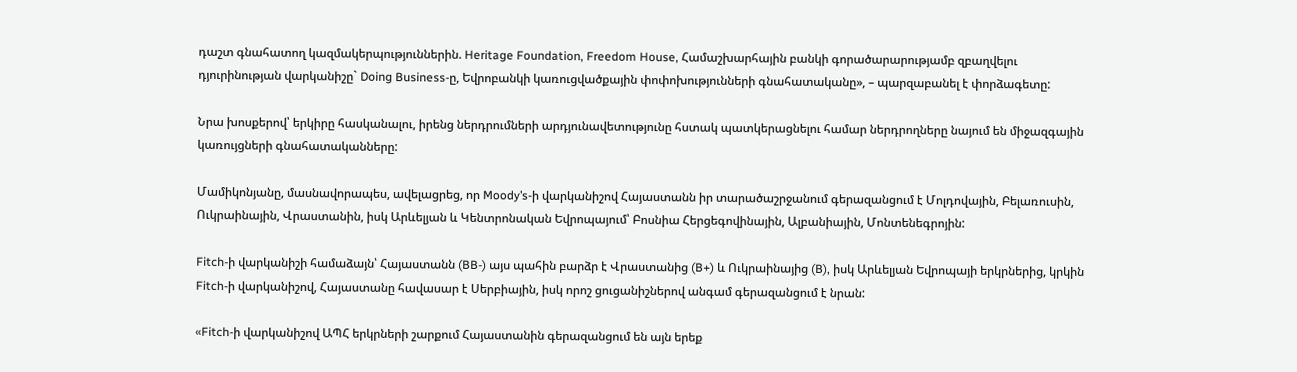դաշտ գնահատող կազմակերպություններին. Heritage Foundation, Freedom House, Համաշխարհային բանկի գորածարարությամբ զբաղվելու դյուրինության վարկանիշը` Doing Business-ը, Եվրոբանկի կառուցվածքային փոփոխությունների գնահատականը», – պարզաբանել է փորձագետը:

Նրա խոսքերով՝ երկիրը հասկանալու, իրենց ներդրումների արդյունավետությունը հստակ պատկերացնելու համար ներդրողները նայում են միջազգային կառույցների գնահատականները:

Մամիկոնյանը, մասնավորապես, ավելացրեց, որ Moody’s-ի վարկանիշով Հայաստանն իր տարածաշրջանում գերազանցում է Մոլդովային, Բելառուսին, Ուկրաինային, Վրաստանին, իսկ Արևելյան և Կենտրոնական Եվրոպայում՝ Բոսնիա Հերցեգովինային, Ալբանիային, Մոնտենեգրոյին:

Fitch-ի վարկանիշի համաձայն՝ Հայաստանն (BB-) այս պահին բարձր է Վրաստանից (B+) և Ուկրաինայից (B), իսկ Արևելյան Եվրոպայի երկրներից, կրկին Fitch-ի վարկանիշով, Հայաստանը հավասար է Սերբիային, իսկ որոշ ցուցանիշներով անգամ գերազանցում է նրան:

«Fitch-ի վարկանիշով ԱՊՀ երկրների շարքում Հայաստանին գերազանցում են այն երեք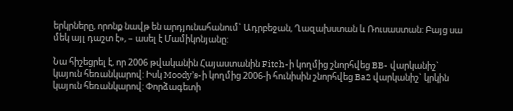երկրները, որոնք նավթ են արդյունահանում` Ադրբեջան, Ղազախստան և Ռուսաստան: Բայց սա մեկ այլ դաշտ է», – ասել է Մամիկոնյանը:

Նա հիշեցրել է, որ 2006 թվականին Հայաստանին Fitch-ի կողմից շնորհվեց BB- վարկանիշ` կայուն հեռանկարով: Իսկ Moody’s-ի կողմից 2006-ի հունիսին շնորհվեց Ba2 վարկանիշ` կրկին կայուն հեռանկարով: Փորձագետի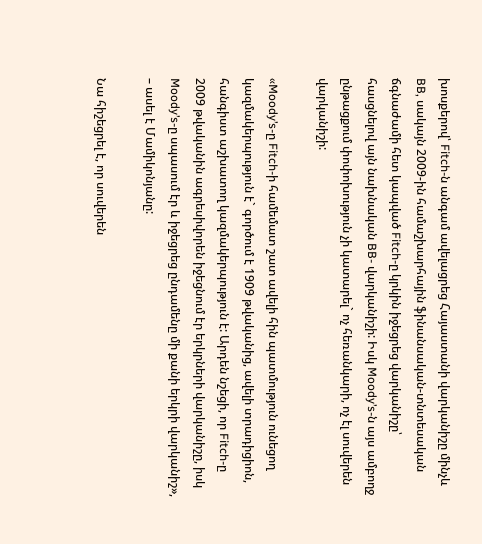խոսքերով՝ Fitch-ն անգամ ավելացրեց Հայաստանի վարկանիշը մինչև BB, սակայն 2009-ին համաշխարհային ֆինանսական-տնտեսական ճգնաժամի հետ կապված Fitch-ը կրկին իջեցրեց վարկանիշը՝ հասցնելով այն նախնական BB- վարկանիշի: Իսկ Moody’s-ն այս ամբողջ ընթացքում փոփոխություն չի կատարել` ոչ հեռանկարի, ոչ էլ սուվերեն վարկանիշի:

«Moody’s-ը Fitch-ի համեմատ շատ ավելի հին պատմություն ունեցող կազմակերպություն է` գործում է 1909 թվականից, ավելի տրադիցիոն, հանգիստ աշխատող կազմակերպություն է: Արդեն նշեցի, որ Fitch-ը 2009 թվականին ագրեսիվորեն իջեցնում էր երկրների վարկանիշը, իսկ Moody’s-ը սպասում էր և իջեցրեց ընդամենը մի քանի երկրի վարկանիշ», – ասել է Մամիկոնյանը:

Նա հիշեցրել է, որ սուվերեն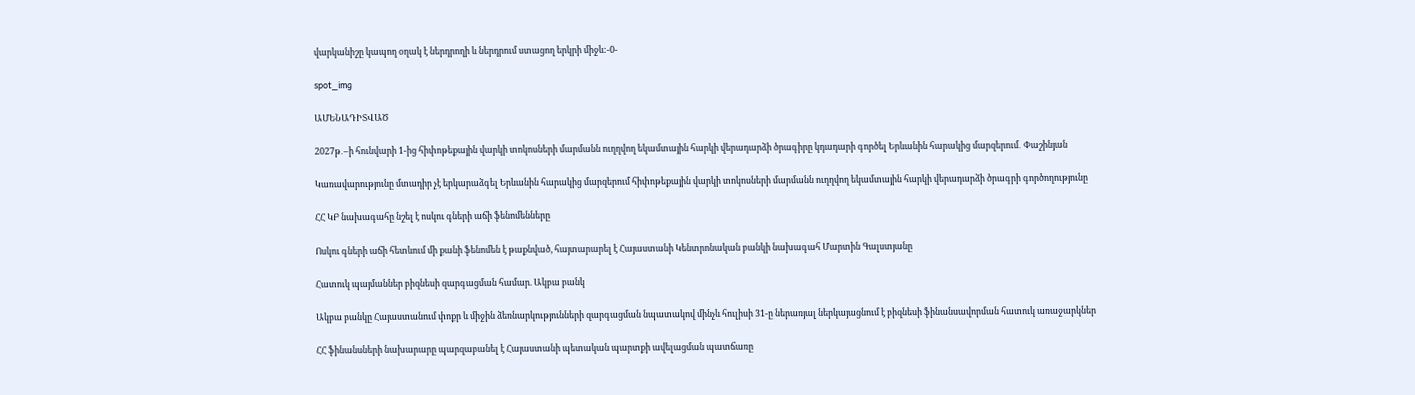վարկանիշը կապող օղակ է ներդրողի և ներդրում ստացող երկրի միջև:-0-

spot_img

ԱՄԵՆԱԴԻՏՎԱԾ

2027թ․–ի հունվարի 1-ից հիփոթեքային վարկի տոկոսների մարմանն ուղղվող եկամտային հարկի վերադարձի ծրագիրը կդադարի գործել Երևանին հարակից մարզերում․ Փաշինյան

Կառավարությունը մտադիր չէ երկարաձգել Երևանին հարակից մարզերում հիփոթեքային վարկի տոկոսների մարմանն ուղղվող եկամտային հարկի վերադարձի ծրագրի գործողությունը

ՀՀ ԿԲ նախագահը նշել է ոսկու գների աճի ֆենոմենները

Ոսկու գների աճի հետևում մի քանի ֆենոմեն է թաքնված, հայտարարել է Հայաստանի Կենտրոնական բանկի նախագահ Մարտին Գալստյանը

Հատուկ պայմաններ բիզնեսի զարգացման համար. Ակբա բանկ

Ակբա բանկը Հայաստանում փոքր և միջին ձեռնարկությունների զարգացման նպատակով մինչև հուլիսի 31-ը ներառյալ ներկայացնում է բիզնեսի ֆինանսավորման հատուկ առաջարկներ

ՀՀ ֆինանսների նախարարը պարզաբանել է Հայաստանի պետական պարտքի ավելացման պատճառը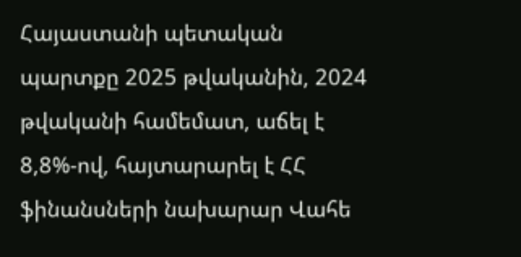Հայաստանի պետական պարտքը 2025 թվականին, 2024 թվականի համեմատ, աճել է 8,8%-ով, հայտարարել է ՀՀ ֆինանսների նախարար Վահե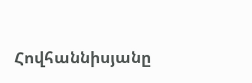Հովհաննիսյանը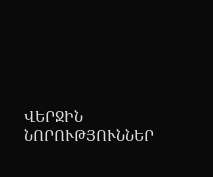ՎԵՐՋԻՆ ՆՈՐՈՒԹՅՈՒՆՆԵՐ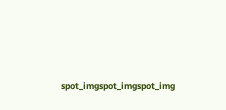spot_imgspot_imgspot_img